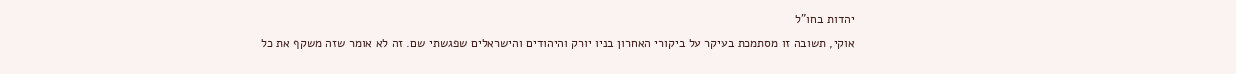יהדות בחו"ל
אוקי, תשובה זו מסתמכת בעיקר על ביקורי האחרון בניו יורק והיהודים והישראלים שפגשתי שם. זה לא אומר שזה משקף את כל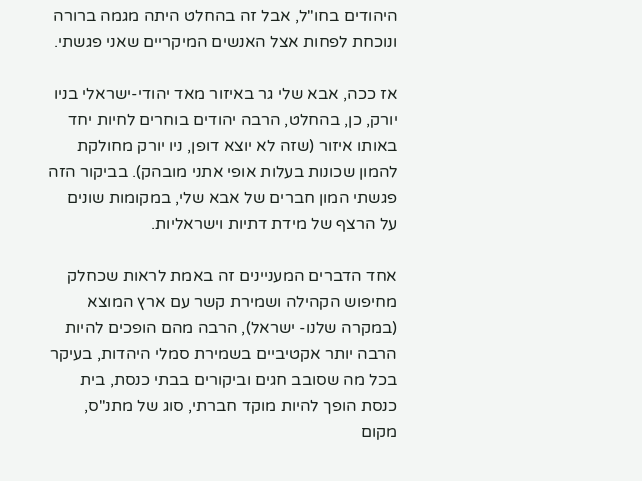היהודים בחו"ל, אבל זה בהחלט היתה מגמה ברורה ונוכחת לפחות אצל האנשים המיקריים שאני פגשתי.

אז ככה, אבא שלי גר באיזור מאד יהודי-ישראלי בניו יורק, כן, בהחלט, הרבה יהודים בוחרים לחיות יחד באותו איזור (שזה לא יוצא דופן, ניו יורק מחולקת להמון שכונות בעלות אופי אתני מובהק). בביקור הזה פגשתי המון חברים של אבא שלי, במקומות שונים על הרצף של מידת דתיות וישראליות.

אחד הדברים המעניינים זה באמת לראות שכחלק מחיפוש הקהילה ושמירת קשר עם ארץ המוצא (במקרה שלנו- ישראל), הרבה מהם הופכים להיות הרבה יותר אקטיביים בשמירת סמלי היהדות, בעיקר בכל מה שסובב חגים וביקורים בבתי כנסת, בית כנסת הופך להיות מוקד חברתי, סוג של מתנ"ס, מקום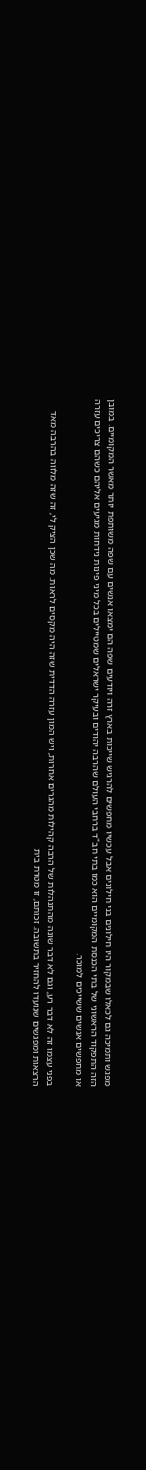מפגש ותמיכה גם לכאלו שבמקור היו חילונים בני חילונים אבל עכשיו מחפשים להרגיש שייכות בארץ זרה ויודעים שפה הם ימצאו אנשים עם שפה משותפת יותר מאשר המקומיים. במובן הזה התפקוד הראשוני של בתי הכנסת המקומיים הוא כמו בתי חב"ד ברחבי העולם שהרבה יהודים ובעיקר ישראלים שמטיילים בכל מיני פינות נידחות מגיעים אליהם כשהם צריכים עזרה או מחפשים אנשים ששייכים למוכר.

בפני עצמו זה לא דבר רע, וגם לא דבר שונה מהתנהלות של הרבה קהילות מהגרים אחרות, ויש המון עזרה הדדית שזה היה מקסים לראות. מה שכן הציק לי, זה שזה מלווה בהרבה מאד הרצאות ומפגשים שנועדו להחזיר בתשובה. זכותם, זו מטרת בית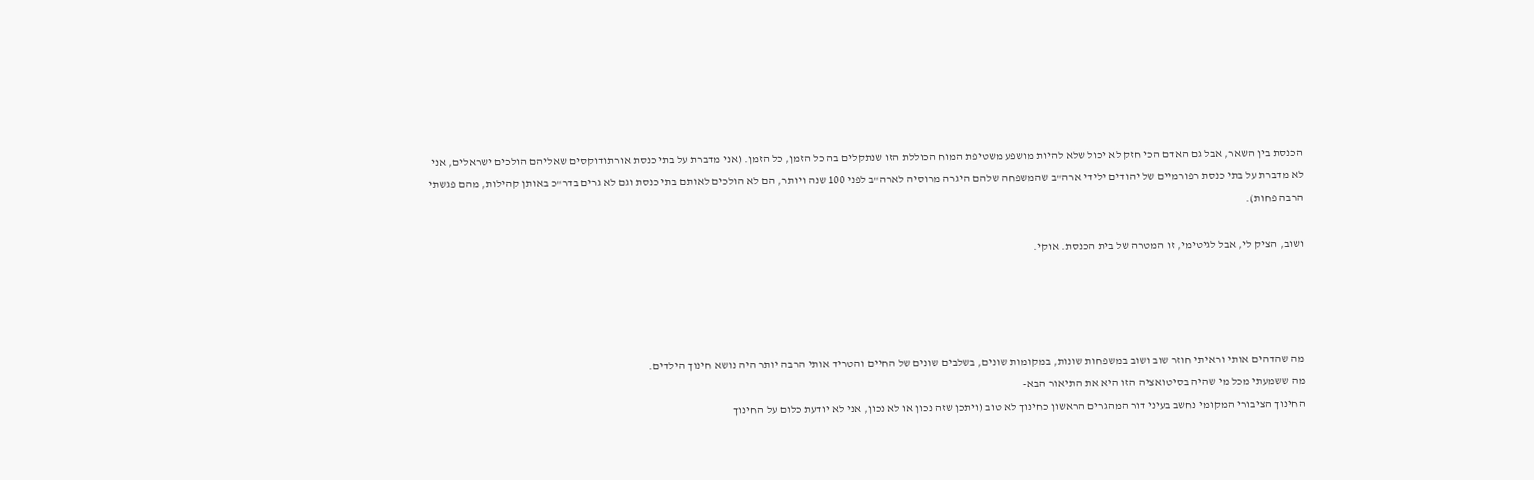הכנסת בין השאר, אבל גם האדם הכי חזק לא יכול שלא להיות מושפע משטיפת המוח הכוללת הזו שנתקלים בה כל הזמן, כל הזמן. (אני מדברת על בתי כנסת אורתודוקסים שאליהם הולכים ישראלים, אני לא מדברת על בתי כנסת רפורמיים של יהודים ילידי ארה"ב שהמשפחה שלהם היגרה מרוסיה לארה"ב לפני 100 שנה ויותר, הם לא הולכים לאותם בתי כנסת וגם לא גרים בדר"כ באותן קהילות, מהם פגשתי הרבה פחות).

ושוב, הציק לי, אבל לגיטימי, זו המטרה של בית הכנסת. אוקי.




מה שהדהים אותי וראיתי חוזר שוב ושוב במשפחות שונות, במקומות שונים, בשלבים שונים של החיים והטריד אותי הרבה יותר היה נושא חינוך הילדים.
מה ששמעתי מכל מי שהיה בסיטואציה הזו היא את התיאור הבא-
החינוך הציבורי המקומי נחשב בעיני דור המהגרים הראשון כחינוך לא טוב (ויתכן שזה נכון או לא נכון, אני לא יודעת כלום על החינוך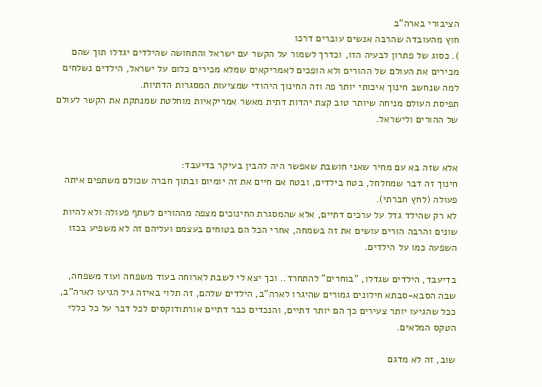הציבורי בארה"ב
חוץ מהעובדה שהרבה אנשים עוברים דרכו
). כסוג של פתרון לבעיה הזו, וכדרך לשמור על הקשר עם ישראל והתחושה שהילדים יגדלו תוך שהם מכירים את העולם של ההורים ולא הופכים לאמריקאים שמלא מכירים כלום על ישראל, הילדים נשלחים למה שנחשב חינוך איכותי יותר פה וזה החינוך היהודי שמציעות המסגרות הדתיות.
תפיסת העולם מניחה שיותר טוב קצת יהדות דתית מאשר אמריקאיות מוחלטת שמנתקת את הקשר לעולם של ההורים ולישראל.


אלא שזה בא עם מחיר שאני חושבת שאפשר היה להבין בעיקר בדיעבד:
חינוך זה דבר שמחלחל, בטח בילדים, ובטח אם חיים את זה יומיום ובתוך חברה שכולם משתפים איתה פעולה (לחץ חברתי).
לא רק שהילד גדל על ערכים דתיים, אלא שהמסגרת החינוכים מצפה מההורים לשתף פעולה ולא להיות שונים והרבה הורים עושים את זה בשמחה, אחרי הכל הם בטוחים בעצמם ועליהם זה לא משפיע בכזו השפעה כמו על הילדים.

בדיעבד, הילדים שגדלו, "בוחרים" להתחרד.. וכך יצא לי לשבת לארוחה בעוד משפחה ועוד משפחה, שבה הסבא-סבתא חילונים גמורים שהיגרו לארה"ב, הילדים שלהם, זה תלוי באיזה גיל הגיעו לארה"ב, ככל שהגיעו יותר צעירים כך הם יותר דתיים, והנכדים כבר דתיים אורתודוקסים לכל דבר על כל כללי הטקס המלאים.

שוב, זה לא מדגם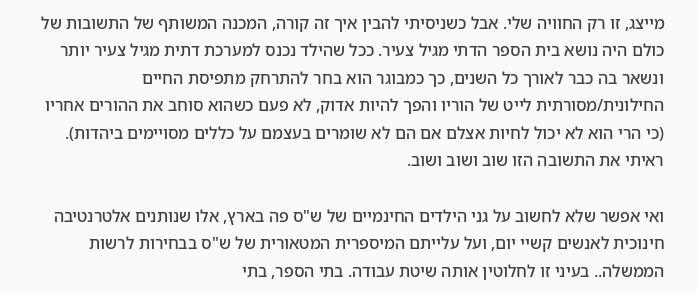מייצג, זו רק החוויה שלי. אבל כשניסיתי להבין איך זה קורה, המכנה המשותף של התשובות של כולם היה נושא בית הספר הדתי מגיל צעיר. ככל שהילד נכנס למערכת דתית מגיל צעיר יותר ונשאר בה כבר לאורך כל השנים, כך כמבוגר הוא בחר להתרחק מתפיסת החיים החילונית/מסורתית לייט של הוריו והפך להיות אדוק, לא פעם כשהוא סוחב את ההורים אחריו (כי הרי הוא לא יכול לחיות אצלם אם הם לא שומרים בעצמם על כללים מסויימים ביהדות).
ראיתי את התשובה הזו שוב ושוב ושוב.

ואי אפשר שלא לחשוב על גני הילדים החינמיים של ש"ס פה בארץ, אלו שנותנים אלטרנטיבה חינוכית לאנשים קשיי יום, ועל עלייתם המיספרית המטאורית של ש"ס בבחירות לרשות הממשלה.. בעיני זו לחלוטין אותה שיטת עבודה. בתי הספר, בתי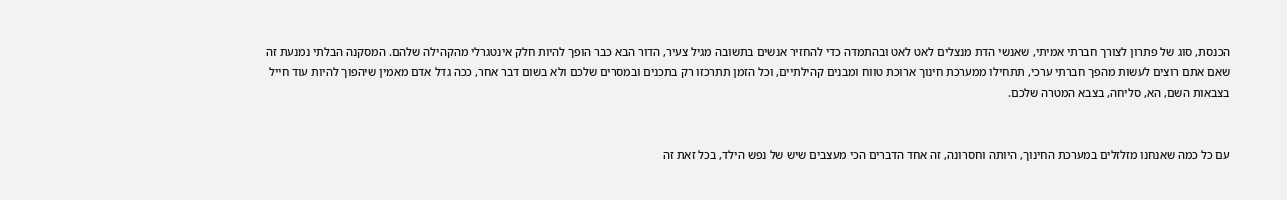הכנסת, סוג של פתרון לצורך חברתי אמיתי, שאנשי הדת מנצלים לאט לאט ובהתמדה כדי להחזיר אנשים בתשובה מגיל צעיר, הדור הבא כבר הופך להיות חלק אינטגרלי מהקהילה שלהם. המסקנה הבלתי נמנעת זה שאם אתם רוצים לעשות מהפך חברתי ערכי, תתחילו ממערכת חינוך ארוכת טווח ומבנים קהילתיים, וכל הזמן תתרכזו רק בתכנים ובמסרים שלכם ולא בשום דבר אחר, ככה גדל אדם מאמין שיהפוך להיות עוד חייל בצבאות השם, הא, סליחה, בצבא המטרה שלכם.


עם כל כמה שאנחנו מזלזלים במערכת החינוך, היותה וחסרונה, זה אחד הדברים הכי מעצבים שיש של נפש הילד, בכל זאת זה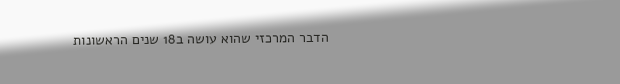הדבר המרכזי שהוא עושה ב18 שנים הראשונות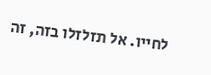לחייו. אל תזלזלו בזה, זה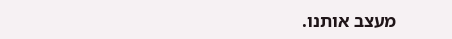מעצב אותנו.